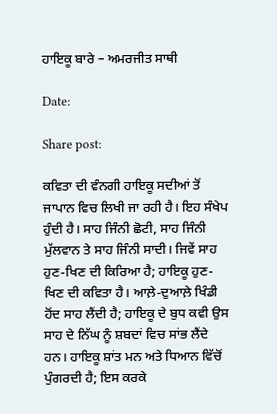ਹਾਇਕੂ ਬਾਰੇ – ਅਮਰਜੀਤ ਸਾਥੀ

Date:

Share post:

ਕਵਿਤਾ ਦੀ ਵੰਨਗੀ ਹਾਇਕੂ ਸਦੀਆਂ ਤੋਂ ਜਾਪਾਨ ਵਿਚ ਲਿਖੀ ਜਾ ਰਹੀ ਹੈ। ਇਹ ਸੰਖੇਪ ਹੁੰਦੀ ਹੈ। ਸਾਹ ਜਿੰਨੀ ਛੋਟੀ, ਸਾਹ ਜਿੰਨੀ ਮੁੱਲਵਾਨ ਤੇ ਸਾਹ ਜਿੰਨੀ ਸਾਦੀ। ਜਿਵੇਂ ਸਾਹ ਹੁਣ-ਖਿਣ ਦੀ ਕਿਰਿਆ ਹੈ; ਹਾਇਕੂ ਹੁਣ-ਖਿਣ ਦੀ ਕਵਿਤਾ ਹੈ। ਆਲ਼ੇ-ਦੁਆਲ਼ੇ ਖਿੰਡੀ ਹੋਂਦ ਸਾਹ ਲੈਂਦੀ ਹੈ; ਹਾਇਕੂ ਦੇ ਬੁਧ ਕਵੀ ਉਸ ਸਾਹ ਦੇ ਨਿੱਘ ਨੂੰ ਸ਼ਬਦਾਂ ਵਿਚ ਸਾਂਭ ਲੈਂਦੇ ਹਨ। ਹਾਇਕੂ ਸ਼ਾਂਤ ਮਨ ਅਤੇ ਧਿਆਨ ਵਿੱਚੋਂ ਪੁੰਗਰਦੀ ਹੈ; ਇਸ ਕਰਕੇ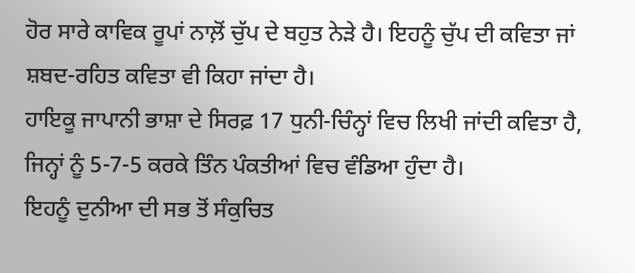ਹੋਰ ਸਾਰੇ ਕਾਵਿਕ ਰੂਪਾਂ ਨਾਲ਼ੋਂ ਚੁੱਪ ਦੇ ਬਹੁਤ ਨੇੜੇ ਹੈ। ਇਹਨੂੰ ਚੁੱਪ ਦੀ ਕਵਿਤਾ ਜਾਂ ਸ਼ਬਦ-ਰਹਿਤ ਕਵਿਤਾ ਵੀ ਕਿਹਾ ਜਾਂਦਾ ਹੈ।
ਹਾਇਕੂ ਜਾਪਾਨੀ ਭਾਸ਼ਾ ਦੇ ਸਿਰਫ਼ 17 ਧੁਨੀ-ਚਿੰਨ੍ਹਾਂ ਵਿਚ ਲਿਖੀ ਜਾਂਦੀ ਕਵਿਤਾ ਹੈ, ਜਿਨ੍ਹਾਂ ਨੂੰ 5-7-5 ਕਰਕੇ ਤਿੰਨ ਪੰਕਤੀਆਂ ਵਿਚ ਵੰਡਿਆ ਹੁੰਦਾ ਹੈ।
ਇਹਨੂੰ ਦੁਨੀਆ ਦੀ ਸਭ ਤੋਂ ਸੰਕੁਚਿਤ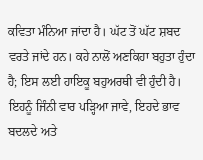ਕਵਿਤਾ ਮੰਨਿਆ ਜਾਂਦਾ ਹੈ। ਘੱਟ ਤੋਂ ਘੱਟ ਸ਼ਬਦ ਵਰਤੇ ਜਾਂਦੇ ਹਨ। ਕਹੇ ਨਾਲੋਂ ਅਣਕਿਹਾ ਬਹੁਤਾ ਹੁੰਦਾ ਹੈ; ਇਸ ਲਈ ਹਾਇਕੂ ਬਹੁਅਰਥੀ ਵੀ ਹੁੰਦੀ ਹੈ। ਇਹਨੂੰ ਜਿੰਨੀ ਵਾਰ ਪੜ੍ਹਿਆ ਜਾਵੇ, ਇਹਦੇ ਭਾਵ ਬਦਲਦੇ ਅਤੇ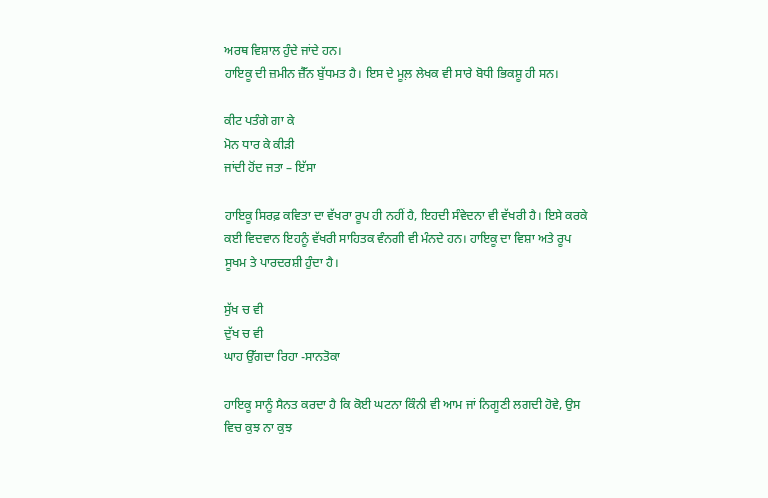ਅਰਥ ਵਿਸ਼ਾਲ ਹੁੰਦੇ ਜਾਂਦੇ ਹਨ।
ਹਾਇਕੂ ਦੀ ਜ਼ਮੀਨ ਜ਼ੈੱਨ ਬੁੱਧਮਤ ਹੈ। ਇਸ ਦੇ ਮੂਲ਼ ਲੇਖਕ ਵੀ ਸਾਰੇ ਬੋਧੀ ਭਿਕਸ਼ੂ ਹੀ ਸਨ।

ਕੀਟ ਪਤੰਗੇ ਗਾ ਕੇ
ਮੋਨ ਧਾਰ ਕੇ ਕੀੜੀ
ਜਾਂਦੀ ਹੋਂਦ ਜਤਾ – ਇੱਸਾ

ਹਾਇਕੂ ਸਿਰਫ਼ ਕਵਿਤਾ ਦਾ ਵੱਖਰਾ ਰੂਪ ਹੀ ਨਹੀਂ ਹੈ, ਇਹਦੀ ਸੰਵੇਦਨਾ ਵੀ ਵੱਖਰੀ ਹੈ। ਇਸੇ ਕਰਕੇ ਕਈ ਵਿਦਵਾਨ ਇਹਨੂੰ ਵੱਖਰੀ ਸਾਹਿਤਕ ਵੰਨਗੀ ਵੀ ਮੰਨਦੇ ਹਨ। ਹਾਇਕੂ ਦਾ ਵਿਸ਼ਾ ਅਤੇ ਰੂਪ ਸੂਖਮ ਤੇ ਪਾਰਦਰਸ਼ੀ ਹੁੰਦਾ ਹੈ।

ਸੁੱਖ ਚ ਵੀ
ਦੁੱਖ ਚ ਵੀ
ਘਾਹ ਉੱਗਦਾ ਰਿਹਾ -ਸਾਨਤੋਕਾ

ਹਾਇਕੂ ਸਾਨੂੰ ਸੈਨਤ ਕਰਦਾ ਹੈ ਕਿ ਕੋਈ ਘਟਨਾ ਕਿੰਨੀ ਵੀ ਆਮ ਜਾਂ ਨਿਗੂਣੀ ਲਗਦੀ ਹੋਵੇ, ਉਸ ਵਿਚ ਕੁਝ ਨਾ ਕੁਝ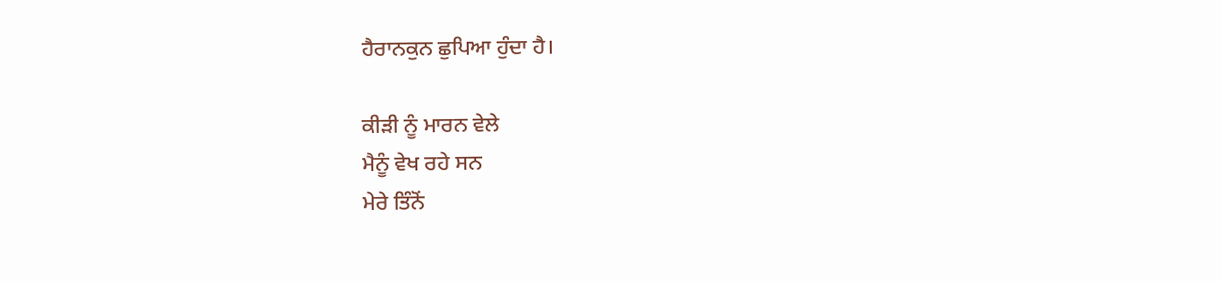ਹੈਰਾਨਕੁਨ ਛੁਪਿਆ ਹੁੰਦਾ ਹੈ।

ਕੀੜੀ ਨੂੰ ਮਾਰਨ ਵੇਲੇ
ਮੈਨੂੰ ਵੇਖ ਰਹੇ ਸਨ
ਮੇਰੇ ਤਿੰਨੋਂ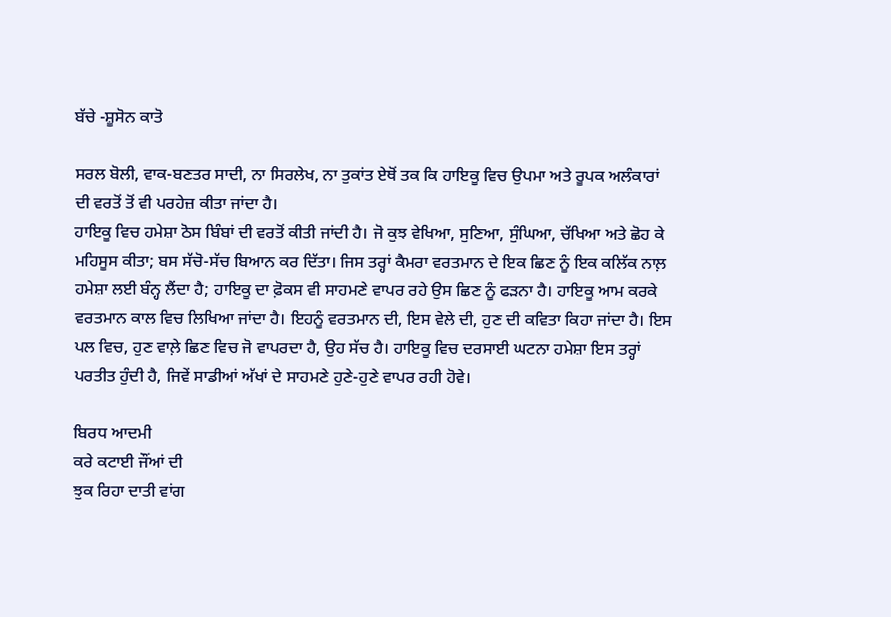ਬੱਚੇ -ਸ਼ੂਸੋਨ ਕਾਤੋ

ਸਰਲ ਬੋਲੀ, ਵਾਕ-ਬਣਤਰ ਸਾਦੀ, ਨਾ ਸਿਰਲੇਖ, ਨਾ ਤੁਕਾਂਤ ਏਥੋਂ ਤਕ ਕਿ ਹਾਇਕੂ ਵਿਚ ਉਪਮਾ ਅਤੇ ਰੂਪਕ ਅਲੰਕਾਰਾਂ ਦੀ ਵਰਤੋਂ ਤੋਂ ਵੀ ਪਰਹੇਜ਼ ਕੀਤਾ ਜਾਂਦਾ ਹੈ।
ਹਾਇਕੂ ਵਿਚ ਹਮੇਸ਼ਾ ਠੋਸ ਬਿੰਬਾਂ ਦੀ ਵਰਤੋਂ ਕੀਤੀ ਜਾਂਦੀ ਹੈ। ਜੋ ਕੁਝ ਵੇਖਿਆ, ਸੁਣਿਆ, ਸੁੰਘਿਆ, ਚੱਖਿਆ ਅਤੇ ਛੋਹ ਕੇ ਮਹਿਸੂਸ ਕੀਤਾ; ਬਸ ਸੱਚੋ-ਸੱਚ ਬਿਆਨ ਕਰ ਦਿੱਤਾ। ਜਿਸ ਤਰ੍ਹਾਂ ਕੈਮਰਾ ਵਰਤਮਾਨ ਦੇ ਇਕ ਛਿਣ ਨੂੰ ਇਕ ਕਲਿੱਕ ਨਾਲ਼ ਹਮੇਸ਼ਾ ਲਈ ਬੰਨ੍ਹ ਲੈਂਦਾ ਹੈ; ਹਾਇਕੂ ਦਾ ਫ਼ੋਕਸ ਵੀ ਸਾਹਮਣੇ ਵਾਪਰ ਰਹੇ ਉਸ ਛਿਣ ਨੂੰ ਫੜਨਾ ਹੈ। ਹਾਇਕੂ ਆਮ ਕਰਕੇ ਵਰਤਮਾਨ ਕਾਲ ਵਿਚ ਲਿਖਿਆ ਜਾਂਦਾ ਹੈ। ਇਹਨੂੰ ਵਰਤਮਾਨ ਦੀ, ਇਸ ਵੇਲੇ ਦੀ, ਹੁਣ ਦੀ ਕਵਿਤਾ ਕਿਹਾ ਜਾਂਦਾ ਹੈ। ਇਸ ਪਲ ਵਿਚ, ਹੁਣ ਵਾਲ਼ੇ ਛਿਣ ਵਿਚ ਜੋ ਵਾਪਰਦਾ ਹੈ, ਉਹ ਸੱਚ ਹੈ। ਹਾਇਕੂ ਵਿਚ ਦਰਸਾਈ ਘਟਨਾ ਹਮੇਸ਼ਾ ਇਸ ਤਰ੍ਹਾਂ ਪਰਤੀਤ ਹੁੰਦੀ ਹੈ, ਜਿਵੇਂ ਸਾਡੀਆਂ ਅੱਖਾਂ ਦੇ ਸਾਹਮਣੇ ਹੁਣੇ-ਹੁਣੇ ਵਾਪਰ ਰਹੀ ਹੋਵੇ।

ਬਿਰਧ ਆਦਮੀ
ਕਰੇ ਕਟਾਈ ਜੌਂਆਂ ਦੀ
ਝੁਕ ਰਿਹਾ ਦਾਤੀ ਵਾਂਗ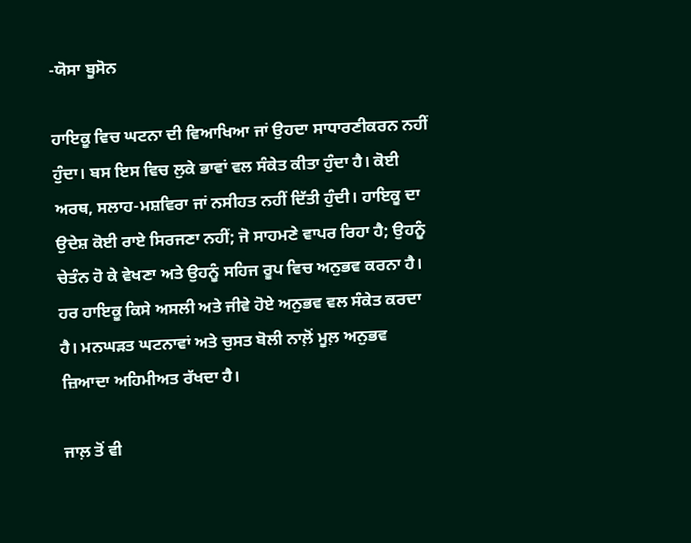-ਯੋਸਾ ਬੂਸੋਨ

ਹਾਇਕੂ ਵਿਚ ਘਟਨਾ ਦੀ ਵਿਆਖਿਆ ਜਾਂ ਉਹਦਾ ਸਾਧਾਰਣੀਕਰਨ ਨਹੀਂ ਹੁੰਦਾ। ਬਸ ਇਸ ਵਿਚ ਲੁਕੇ ਭਾਵਾਂ ਵਲ ਸੰਕੇਤ ਕੀਤਾ ਹੁੰਦਾ ਹੈ। ਕੋਈ ਅਰਥ, ਸਲਾਹ-ਮਸ਼ਵਿਰਾ ਜਾਂ ਨਸੀਹਤ ਨਹੀਂ ਦਿੱਤੀ ਹੁੰਦੀ। ਹਾਇਕੂ ਦਾ ਉਦੇਸ਼ ਕੋਈ ਰਾਏ ਸਿਰਜਣਾ ਨਹੀਂ; ਜੋ ਸਾਹਮਣੇ ਵਾਪਰ ਰਿਹਾ ਹੈ; ਉਹਨੂੰ ਚੇਤੰਨ ਹੋ ਕੇ ਵੇਖਣਾ ਅਤੇ ਉਹਨੂੰ ਸਹਿਜ ਰੂਪ ਵਿਚ ਅਨੁਭਵ ਕਰਨਾ ਹੈ।
ਹਰ ਹਾਇਕੂ ਕਿਸੇ ਅਸਲੀ ਅਤੇ ਜੀਵੇ ਹੋਏ ਅਨੁਭਵ ਵਲ ਸੰਕੇਤ ਕਰਦਾ ਹੈ। ਮਨਘੜਤ ਘਟਨਾਵਾਂ ਅਤੇ ਚੁਸਤ ਬੋਲੀ ਨਾਲ਼ੋਂ ਮੂਲ਼ ਅਨੁਭਵ ਜ਼ਿਆਦਾ ਅਹਿਮੀਅਤ ਰੱਖਦਾ ਹੈ।

ਜਾਲ਼ ਤੋਂ ਵੀ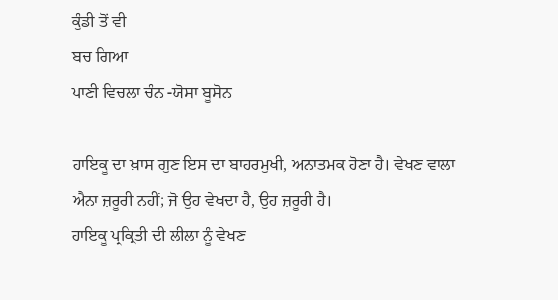ਕੁੰਡੀ ਤੋਂ ਵੀ
ਬਚ ਗਿਆ
ਪਾਣੀ ਵਿਚਲਾ ਚੰਨ -ਯੋਸਾ ਬੂਸੋਨ

ਹਾਇਕੂ ਦਾ ਖ਼ਾਸ ਗੁਣ ਇਸ ਦਾ ਬਾਹਰਮੁਖੀ, ਅਨਾਤਮਕ ਹੋਣਾ ਹੈ। ਵੇਖਣ ਵਾਲਾ ਐਨਾ ਜ਼ਰੂਰੀ ਨਹੀਂ; ਜੋ ਉਹ ਵੇਖਦਾ ਹੈ, ਉਹ ਜ਼ਰੂਰੀ ਹੈ।
ਹਾਇਕੂ ਪ੍ਰਕ੍ਰਿਤੀ ਦੀ ਲੀਲਾ ਨੂੰ ਵੇਖਣ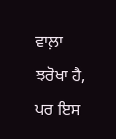ਵਾਲ਼ਾ ਝਰੋਖਾ ਹੈ, ਪਰ ਇਸ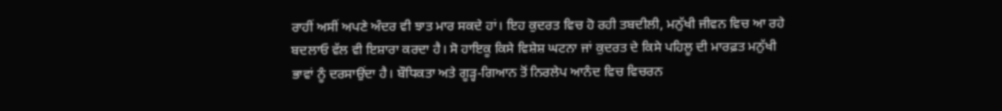ਰਾਹੀਂ ਅਸੀਂ ਅਪਣੇ ਅੰਦਰ ਵੀ ਝਾਤ ਮਾਰ ਸਕਦੇ ਹਾਂ। ਇਹ ਕੁਦਰਤ ਵਿਚ ਹੋ ਰਹੀ ਤਬਦੀਲੀ, ਮਨੁੱਖੀ ਜੀਵਨ ਵਿਚ ਆ ਰਹੇ ਬਦਲਾਓ ਵੱਲ ਵੀ ਇਸ਼ਾਰਾ ਕਰਦਾ ਹੈ। ਸੋ ਹਾਇਕੂ ਕਿਸੇ ਵਿਸ਼ੇਸ਼ ਘਟਨਾ ਜਾਂ ਕੁਦਰਤ ਦੇ ਕਿਸੇ ਪਹਿਲੂ ਦੀ ਮਾਰਫ਼ਤ ਮਨੁੱਖੀ ਭਾਵਾਂ ਨੂੰ ਦਰਸਾਉਂਦਾ ਹੈ। ਬੌਧਿਕਤਾ ਅਤੇ ਗੂੜ੍ਹ-ਗਿਆਨ ਤੋਂ ਨਿਰਲੇਪ ਆਨੰਦ ਵਿਚ ਵਿਚਰਨ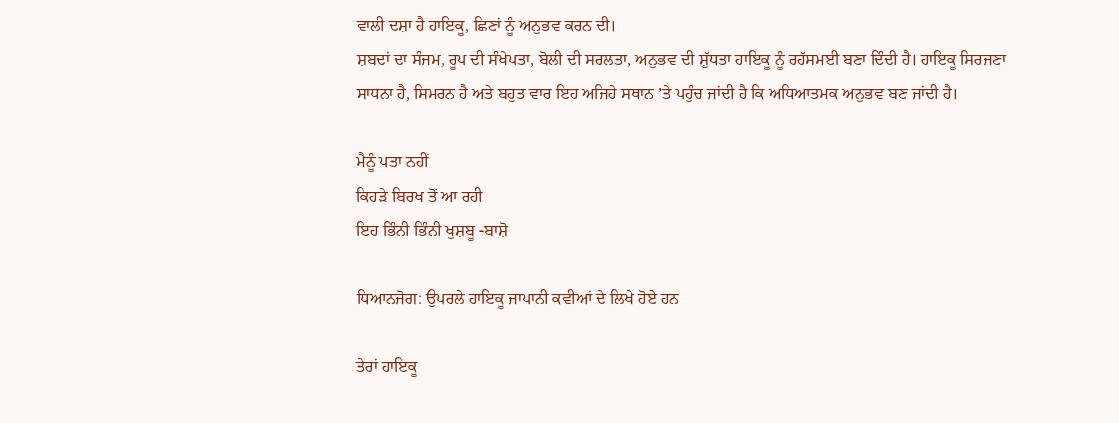ਵਾਲੀ ਦਸ਼ਾ ਹੈ ਹਾਇਕੂ, ਛਿਣਾਂ ਨੂੰ ਅਨੁਭਵ ਕਰਨ ਦੀ।
ਸ਼ਬਦਾਂ ਦਾ ਸੰਜਮ, ਰੂਪ ਦੀ ਸੰਖੇਪਤਾ, ਬੋਲੀ ਦੀ ਸਰਲਤਾ, ਅਨੁਭਵ ਦੀ ਸ਼ੁੱਧਤਾ ਹਾਇਕੂ ਨੂੰ ਰਹੱਸਮਈ ਬਣਾ ਦਿੰਦੀ ਹੈ। ਹਾਇਕੂ ਸਿਰਜਣਾ ਸਾਧਨਾ ਹੈ, ਸਿਮਰਨ ਹੈ ਅਤੇ ਬਹੁਤ ਵਾਰ ਇਹ ਅਜਿਹੇ ਸਥਾਨ ’ਤੇ ਪਹੁੰਚ ਜਾਂਦੀ ਹੈ ਕਿ ਅਧਿਆਤਮਕ ਅਨੁਭਵ ਬਣ ਜਾਂਦੀ ਹੈ।

ਮੈਨੂੰ ਪਤਾ ਨਹੀਂ
ਕਿਹੜੇ ਬਿਰਖ ਤੋਂ ਆ ਰਹੀ
ਇਹ ਭਿੰਨੀ ਭਿੰਨੀ ਖੁਸ਼ਬੂ -ਬਾਸ਼ੋ

ਧਿਆਨਜੋਗ: ਉਪਰਲੇ ਹਾਇਕੂ ਜਾਪਾਨੀ ਕਵੀਆਂ ਦੇ ਲਿਖੇ ਹੋਏ ਹਨ

ਤੇਰਾਂ ਹਾਇਕੂ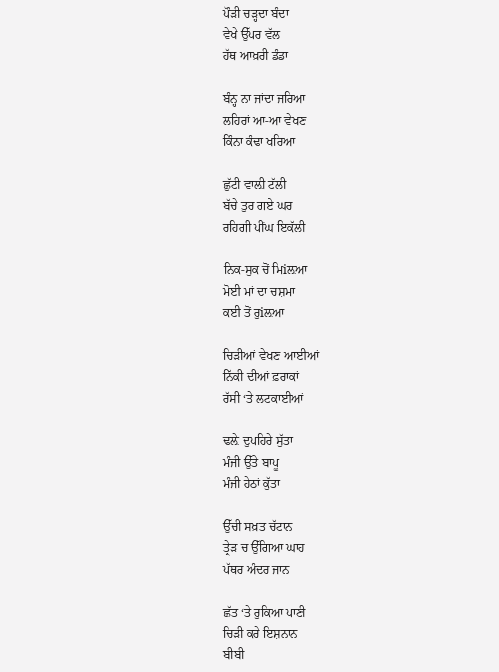ਪੌੜੀ ਚੜ੍ਹਦਾ ਬੰਦਾ
ਵੇਖੇ ਉੱਪਰ ਵੱਲ
ਹੱਥ ਆਖ਼ਰੀ ਡੰਡਾ

ਬੰਨ੍ਹ ਨਾ ਜਾਂਦਾ ਜਰਿਆ
ਲਹਿਰਾਂ ਆ-ਆ ਵੇਖਣ
ਕਿੰਨਾ ਕੰਢਾ ਖਰਿਆ

ਛੁੱਟੀ ਵਾਲ਼ੀ ਟੱਲੀ
ਬੱਚੇ ਤੁਰ ਗਏ ਘਰ
ਰਹਿਗੀ ਪੀਂਘ ਇਕੱਲੀ

ਨਿਕ-ਸੁਕ ਚੋਂ ਮਿiਲ਼ਆ
ਮੋਈ ਮਾਂ ਦਾ ਚਸ਼ਮਾ
ਕਈ ਤੋਂ ਰੁiਲ਼ਆ

ਚਿੜੀਆਂ ਵੇਖਣ ਆਈਆਂ
ਨਿੱਕੀ ਦੀਆਂ ਫ਼ਰਾਕਾਂ
ਰੱਸੀ ‘ਤੇ ਲਟਕਾਈਆਂ

ਢਲ਼ੇ ਦੁਪਹਿਰੇ ਸੁੱਤਾ
ਮੰਜੀ ਉੱਤੇ ਬਾਪੂ
ਮੰਜੀ ਹੇਠਾਂ ਕੁੱਤਾ

ਉੱਚੀ ਸਖ਼ਤ ਚੱਟਾਨ
ਤ੍ਰੇੜ ਚ ਉੱਗਿਆ ਘਾਹ
ਪੱਥਰ ਅੰਦਰ ਜਾਨ

ਛੱਤ ‘ਤੇ ਰੁਕਿਆ ਪਾਣੀ
ਚਿੜੀ ਕਰੇ ਇਸ਼ਨਾਨ
ਬੀਬੀ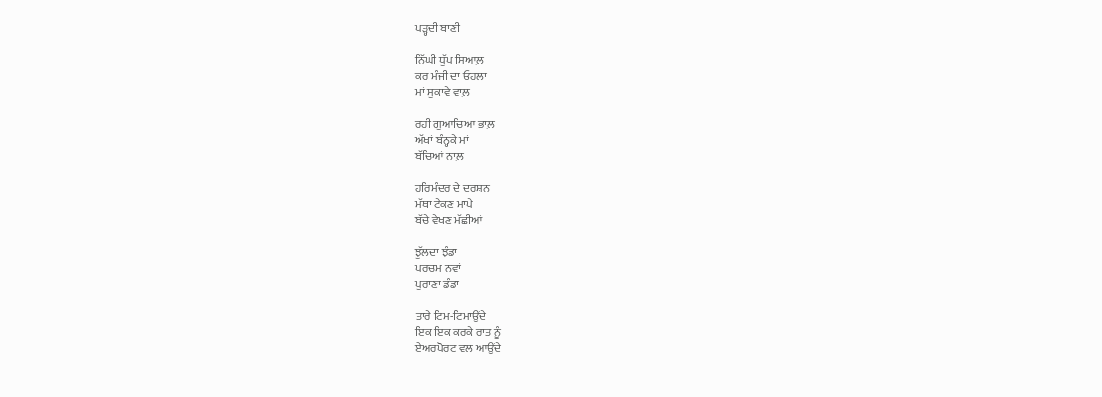ਪੜ੍ਹਦੀ ਬਾਣੀ

ਨਿੱਘੀ ਧੁੱਪ ਸਿਆਲ਼
ਕਰ ਮੰਜੀ ਦਾ ਓਹਲਾ
ਮਾਂ ਸੁਕਾਵੇ ਵਾਲ਼

ਰਹੀ ਗੁਆਚਿਆ ਭਾਲ਼
ਅੱਖਾਂ ਬੰਨ੍ਹਕੇ ਮਾਂ
ਬੱਚਿਆਂ ਨਾਲ਼

ਹਰਿਮੰਦਰ ਦੇ ਦਰਸ਼ਨ
ਮੱਥਾ ਟੇਕਣ ਮਾਪੇ
ਬੱਚੇ ਵੇਖਣ ਮੱਛੀਆਂ

ਝੁੱਲਦਾ ਝੰਡਾ
ਪਰਚਮ ਨਵਾਂ
ਪੁਰਾਣਾ ਡੰਡਾ

ਤਾਰੇ ਟਿਮ-ਟਿਮਾਉਂਦੇ
ਇਕ ਇਕ ਕਰਕੇ ਰਾਤ ਨੂੰ
ਏਅਰਪੋਰਟ ਵਲ ਆਉਂਦੇ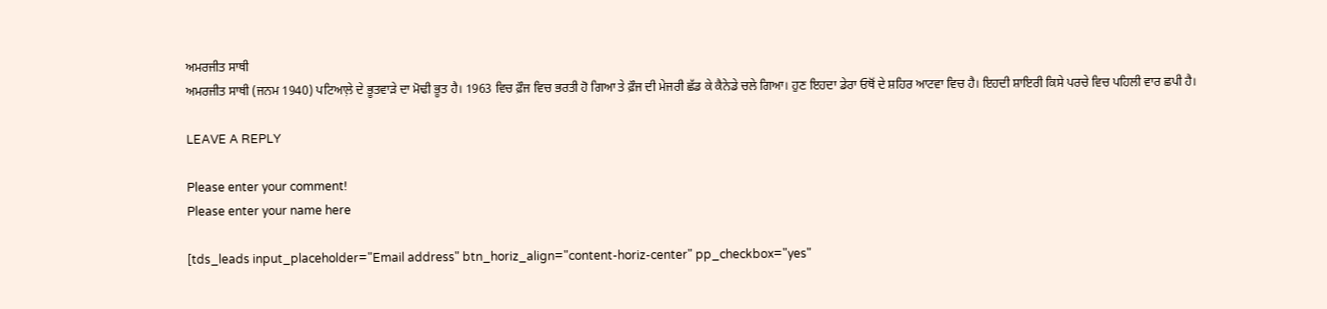ਅਮਰਜੀਤ ਸਾਥੀ
ਅਮਰਜੀਤ ਸਾਥੀ (ਜਨਮ 1940) ਪਟਿਆਲ਼ੇ ਦੇ ਭੂਤਵਾੜੇ ਦਾ ਮੋਢੀ ਭੂਤ ਹੈ। 1963 ਵਿਚ ਫ਼ੌਜ ਵਿਚ ਭਰਤੀ ਹੋ ਗਿਆ ਤੇ ਫ਼ੌਜ ਦੀ ਮੇਜਰੀ ਛੱਡ ਕੇ ਕੈਨੇਡੇ ਚਲੇ ਗਿਆ। ਹੁਣ ਇਹਦਾ ਡੇਰਾ ਓਥੋਂ ਦੇ ਸ਼ਹਿਰ ਆਟਵਾ ਵਿਚ ਹੈ। ਇਹਦੀ ਸ਼ਾਇਰੀ ਕਿਸੇ ਪਰਚੇ ਵਿਚ ਪਹਿਲੀ ਵਾਰ ਛਪੀ ਹੈ।

LEAVE A REPLY

Please enter your comment!
Please enter your name here

[tds_leads input_placeholder="Email address" btn_horiz_align="content-horiz-center" pp_checkbox="yes"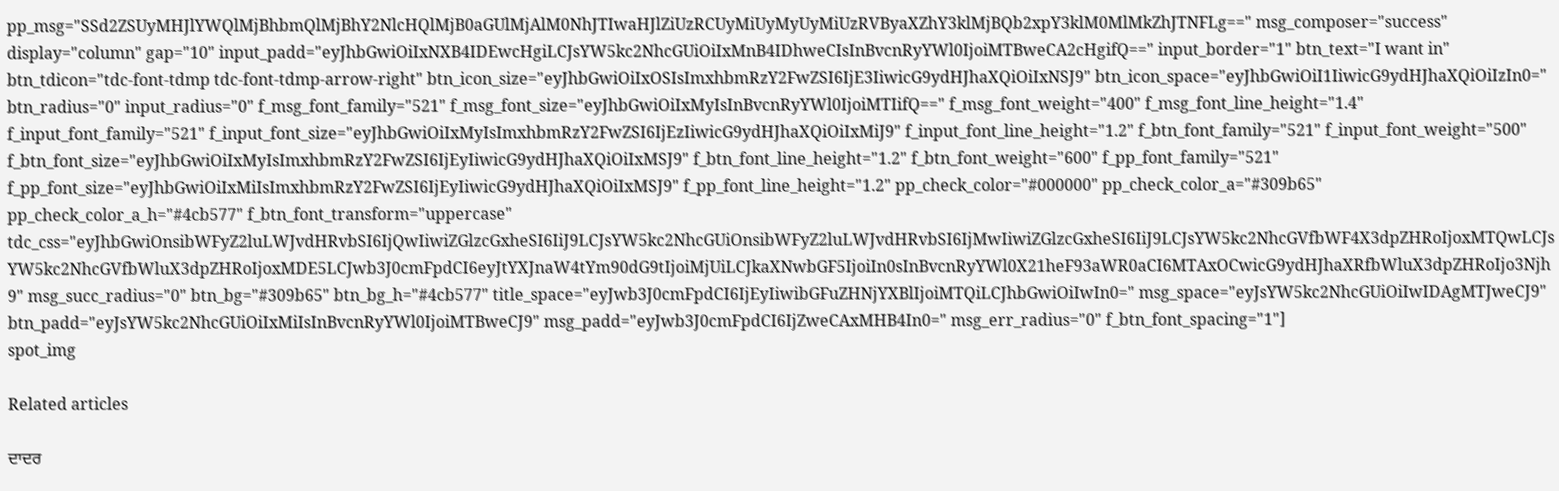pp_msg="SSd2ZSUyMHJlYWQlMjBhbmQlMjBhY2NlcHQlMjB0aGUlMjAlM0NhJTIwaHJlZiUzRCUyMiUyMyUyMiUzRVByaXZhY3klMjBQb2xpY3klM0MlMkZhJTNFLg==" msg_composer="success" display="column" gap="10" input_padd="eyJhbGwiOiIxNXB4IDEwcHgiLCJsYW5kc2NhcGUiOiIxMnB4IDhweCIsInBvcnRyYWl0IjoiMTBweCA2cHgifQ==" input_border="1" btn_text="I want in" btn_tdicon="tdc-font-tdmp tdc-font-tdmp-arrow-right" btn_icon_size="eyJhbGwiOiIxOSIsImxhbmRzY2FwZSI6IjE3IiwicG9ydHJhaXQiOiIxNSJ9" btn_icon_space="eyJhbGwiOiI1IiwicG9ydHJhaXQiOiIzIn0=" btn_radius="0" input_radius="0" f_msg_font_family="521" f_msg_font_size="eyJhbGwiOiIxMyIsInBvcnRyYWl0IjoiMTIifQ==" f_msg_font_weight="400" f_msg_font_line_height="1.4" f_input_font_family="521" f_input_font_size="eyJhbGwiOiIxMyIsImxhbmRzY2FwZSI6IjEzIiwicG9ydHJhaXQiOiIxMiJ9" f_input_font_line_height="1.2" f_btn_font_family="521" f_input_font_weight="500" f_btn_font_size="eyJhbGwiOiIxMyIsImxhbmRzY2FwZSI6IjEyIiwicG9ydHJhaXQiOiIxMSJ9" f_btn_font_line_height="1.2" f_btn_font_weight="600" f_pp_font_family="521" f_pp_font_size="eyJhbGwiOiIxMiIsImxhbmRzY2FwZSI6IjEyIiwicG9ydHJhaXQiOiIxMSJ9" f_pp_font_line_height="1.2" pp_check_color="#000000" pp_check_color_a="#309b65" pp_check_color_a_h="#4cb577" f_btn_font_transform="uppercase" tdc_css="eyJhbGwiOnsibWFyZ2luLWJvdHRvbSI6IjQwIiwiZGlzcGxheSI6IiJ9LCJsYW5kc2NhcGUiOnsibWFyZ2luLWJvdHRvbSI6IjMwIiwiZGlzcGxheSI6IiJ9LCJsYW5kc2NhcGVfbWF4X3dpZHRoIjoxMTQwLCJsYW5kc2NhcGVfbWluX3dpZHRoIjoxMDE5LCJwb3J0cmFpdCI6eyJtYXJnaW4tYm90dG9tIjoiMjUiLCJkaXNwbGF5IjoiIn0sInBvcnRyYWl0X21heF93aWR0aCI6MTAxOCwicG9ydHJhaXRfbWluX3dpZHRoIjo3Njh9" msg_succ_radius="0" btn_bg="#309b65" btn_bg_h="#4cb577" title_space="eyJwb3J0cmFpdCI6IjEyIiwibGFuZHNjYXBlIjoiMTQiLCJhbGwiOiIwIn0=" msg_space="eyJsYW5kc2NhcGUiOiIwIDAgMTJweCJ9" btn_padd="eyJsYW5kc2NhcGUiOiIxMiIsInBvcnRyYWl0IjoiMTBweCJ9" msg_padd="eyJwb3J0cmFpdCI6IjZweCAxMHB4In0=" msg_err_radius="0" f_btn_font_spacing="1"]
spot_img

Related articles

ਦਾਦਰ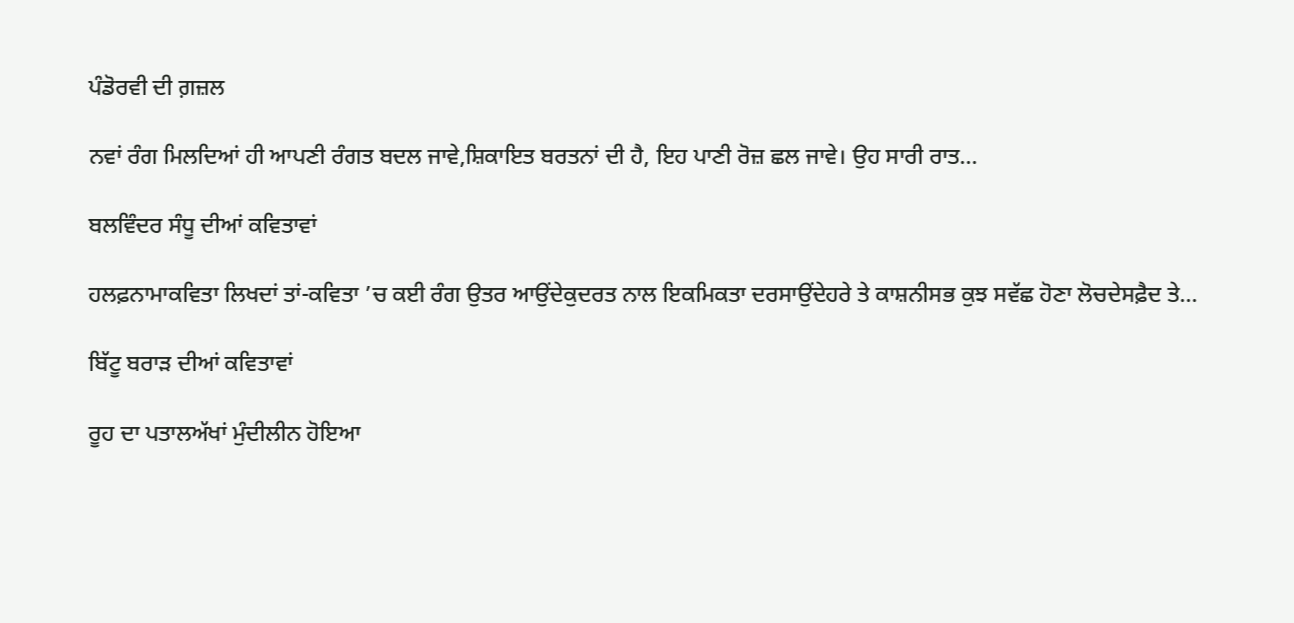ਪੰਡੋਰਵੀ ਦੀ ਗ਼ਜ਼ਲ

ਨਵਾਂ ਰੰਗ ਮਿਲਦਿਆਂ ਹੀ ਆਪਣੀ ਰੰਗਤ ਬਦਲ ਜਾਵੇ,ਸ਼ਿਕਾਇਤ ਬਰਤਨਾਂ ਦੀ ਹੈ, ਇਹ ਪਾਣੀ ਰੋਜ਼ ਛਲ ਜਾਵੇ। ਉਹ ਸਾਰੀ ਰਾਤ...

ਬਲਵਿੰਦਰ ਸੰਧੂ ਦੀਆਂ ਕਵਿਤਾਵਾਂ

ਹਲਫ਼ਨਾਮਾਕਵਿਤਾ ਲਿਖਦਾਂ ਤਾਂ-ਕਵਿਤਾ ’ਚ ਕਈ ਰੰਗ ਉਤਰ ਆਉਂਦੇਕੁਦਰਤ ਨਾਲ ਇਕਮਿਕਤਾ ਦਰਸਾਉਂਦੇਹਰੇ ਤੇ ਕਾਸ਼ਨੀਸਭ ਕੁਝ ਸਵੱਛ ਹੋਣਾ ਲੋਚਦੇਸਫ਼ੈਦ ਤੇ...

ਬਿੱਟੂ ਬਰਾੜ ਦੀਆਂ ਕਵਿਤਾਵਾਂ

ਰੂਹ ਦਾ ਪਤਾਲਅੱਖਾਂ ਮੁੰਦੀਲੀਨ ਹੋਇਆ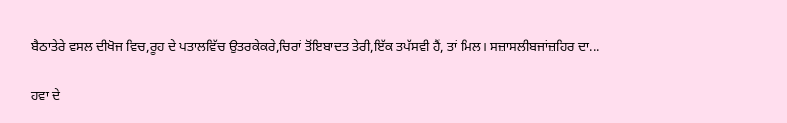ਬੈਠਾਤੇਰੇ ਵਸਲ ਦੀਖੋਜ ਵਿਚ,ਰੂਹ ਦੇ ਪਤਾਲਵਿੱਚ ਉਤਰਕੇਕਰੇ,ਚਿਰਾਂ ਤੋਂਇਬਾਦਤ ਤੇਰੀ,ਇੱਕ ਤਪੱਸਵੀ ਹੈਂ, ਤਾਂ ਮਿਲ। ਸਜ਼ਾਸਲੀਬਜਾਂਜ਼ਹਿਰ ਦਾ...

ਹਵਾ ਦੇ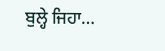ਬੁਲ੍ਹੇ ਜਿਹਾ…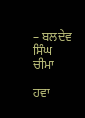– ਬਲਦੇਵ ਸਿੰਘ ਚੀਮਾ

ਹਵਾ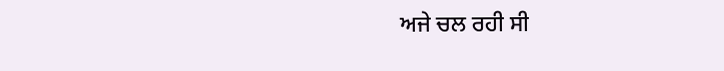ਅਜੇ ਚਲ ਰਹੀ ਸੀ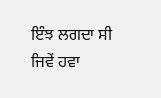ਇੰਝ ਲਗਦਾ ਸੀ ਜਿਵੇਂ ਹਵਾ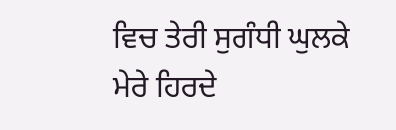ਵਿਚ ਤੇਰੀ ਸੁਗੰਧੀ ਘੁਲਕੇ ਮੇਰੇ ਹਿਰਦੇ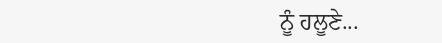ਨੂੰ ਹਲੂਣੇ...